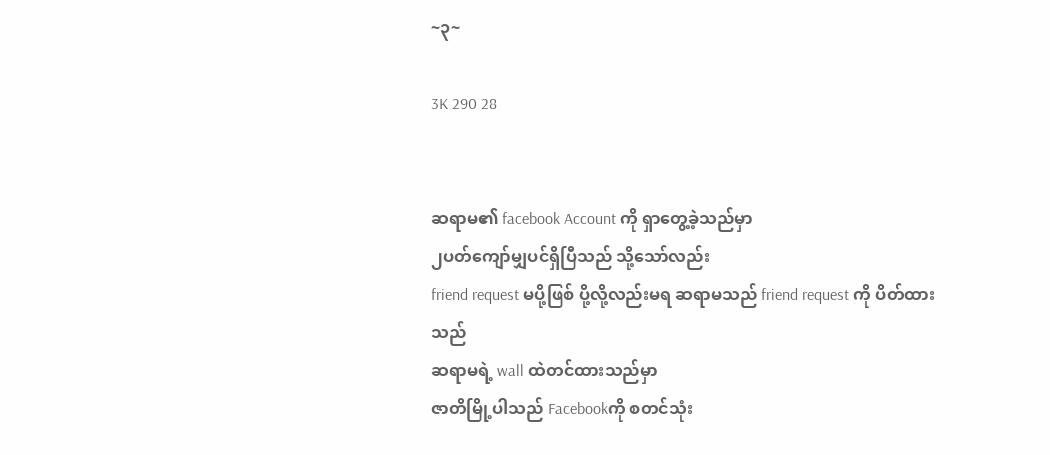~၃~

3K 290 28


ဆရာမ၏ facebook Account ကို ရှာတွေ့ခဲ့သည်မှာ
၂ပတ်ကျော်မျှပင်ရှိပြီသည် သို့သော်လည်း
friend request မပို့ဖြစ် ပို့လို့လည်းမရ ဆရာမသည် friend request ကို ပိတ်ထားသည်
ဆရာမရဲ့ wall ထဲတင်ထားသည်မှာ
ဇာတိမြို့ပါသည် Facebookကို စတင်သုံး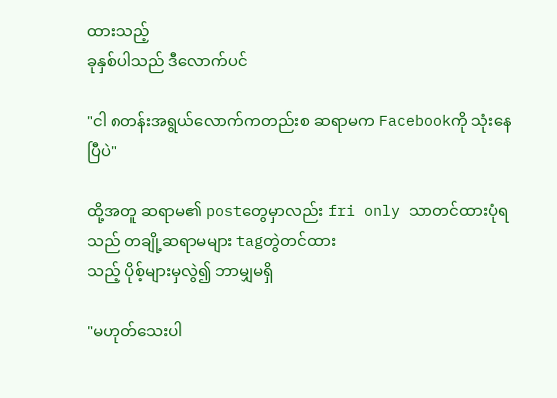ထားသည့်
ခုနှစ်ပါသည် ဒီလောက်ပင်

"ငါ ၈တန်းအရွယ်လောက်ကတည်းစ ဆရာမက Facebookကို သုံးနေပြီပဲ"

ထို့အတူ ဆရာမ၏ postတွေမှာလည်း fri only သာတင်ထားပုံရသည် တချို့ဆရာမများ tagတွဲတင်ထား
သည့် ပိုစ့်များမှလွဲ၍ ဘာမျှမရှိ

"မဟုတ်သေးပါ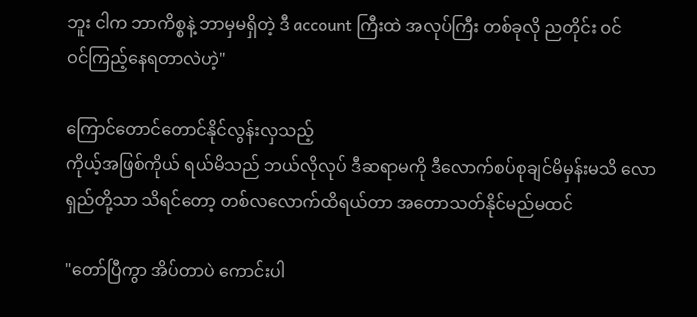ဘူး ငါက ဘာကိစ္စနဲ့ ဘာမှမရှိတဲ့ ဒီ account ကြီးထဲ အလုပ်ကြီး တစ်ခုလို ညတိုင်း ဝင်
ဝင်ကြည့်နေရတာလဲဟဲ့"

ကြောင်တောင်တောင်နိုင်လွန်းလှသည့်
ကိုယ့်အဖြစ်ကိုယ် ရယ်မိသည် ဘယ်လိုလုပ် ဒီဆရာမကို ဒီလောက်စပ်စုချင်မိမှန်းမသိ လောရှည်တို့သာ သိရင်တော့ တစ်လလောက်ထိရယ်တာ အတောသတ်နိုင်မည်မထင်

"တော်ပြီကွာ အိပ်တာပဲ ကောင်းပါ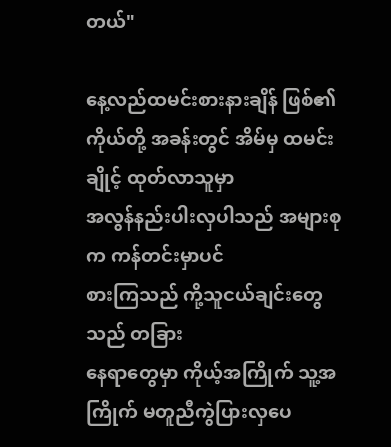တယ်"

နေ့လည်ထမင်းစားနားချိန် ဖြစ်၏
ကိုယ်တို့ အခန်းတွင် အိမ်မှ ထမင်းချိုင့် ထုတ်လာသူမှာ
အလွန်နည်းပါးလှပါသည် အများစုက ကန်တင်းမှာပင်
စားကြသည် ကို့သူငယ်ချင်းတွေသည် တခြား
နေရာတွေမှာ ကိုယ့်အကြိုက် သူ့အကြိုက် မတူညီကွဲပြားလှပေ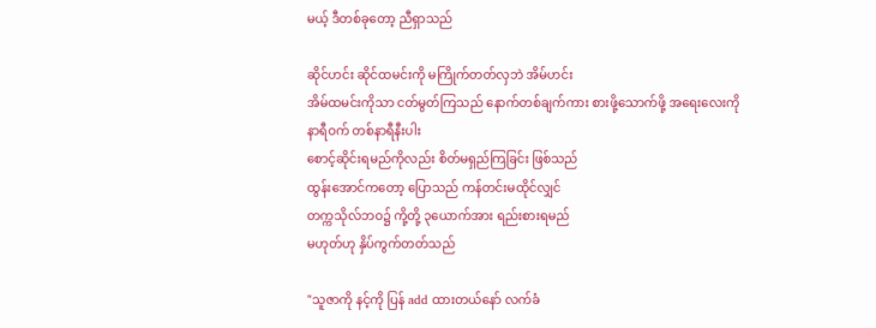မယ့် ဒီတစ်ခုတော့ ညီရှာသည်

ဆိုင်ဟင်း ဆိုင်ထမင်းကို မကြိုက်တတ်လှဘဲ အိမ်ဟင်း
အိမ်ထမင်းကိုသာ ငတ်မွတ်ကြသည် နောက်တစ်ချက်ကား စားဖို့သောက်ဖို့ အရေးလေးကို နာရီဝက် တစ်နာရီနီးပါး
စောင့်ဆိုင်းရမည်ကိုလည်း စိတ်မရှည်ကြခြင်း ဖြစ်သည်
ထွန်းအောင်ကတော့ ပြောသည် ကန်တင်းမထိုင်လျှင်
တက္ကသိုလ်ဘဝ၌ ကို့တို့ ၃ယောက်အား ရည်းစားရမည်
မဟုတ်ဟု နှိပ်ကွက်တတ်သည်

"သူဇာကို နင့်ကို ပြန် add ထားတယ်နော် လက်ခံ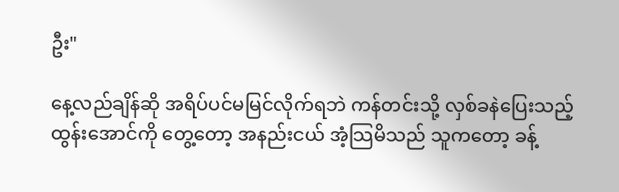ဦး"

နေ့လည်ချိန်ဆို အရိပ်ပင်မမြင်လိုက်ရဘဲ ကန်တင်းသို့ လှစ်ခနဲပြေးသည့် ထွန်းအောင်ကို တွေ့တော့ အနည်းငယ် အံ့သြမိသည် သူကတော့ ခန့်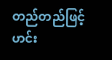တည်တည်ဖြင့် ဟင်း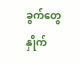ခွက်တွေ နှိုက်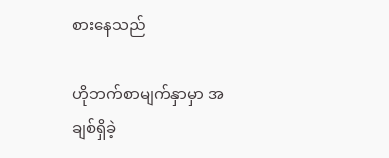စားနေသည်

ဟိုဘက်စာမျက်နှာမှာ အချစ်ရှိခဲ့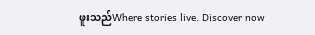ဖူးသည်Where stories live. Discover now